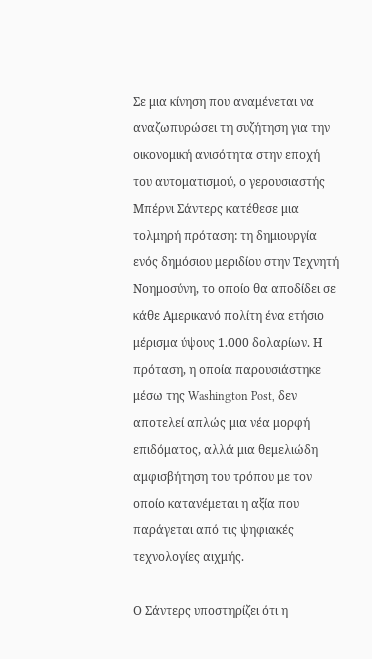Σε μια κίνηση που αναμένεται να αναζωπυρώσει τη συζήτηση για την οικονομική ανισότητα στην εποχή του αυτοματισμού, ο γερουσιαστής Μπέρνι Σάντερς κατέθεσε μια τολμηρή πρόταση: τη δημιουργία ενός δημόσιου μεριδίου στην Τεχνητή Νοημοσύνη, το οποίο θα αποδίδει σε κάθε Αμερικανό πολίτη ένα ετήσιο μέρισμα ύψους 1.000 δολαρίων. Η πρόταση, η οποία παρουσιάστηκε μέσω της Washington Post, δεν αποτελεί απλώς μια νέα μορφή επιδόματος, αλλά μια θεμελιώδη αμφισβήτηση του τρόπου με τον οποίο κατανέμεται η αξία που παράγεται από τις ψηφιακές τεχνολογίες αιχμής.

Ο Σάντερς υποστηρίζει ότι η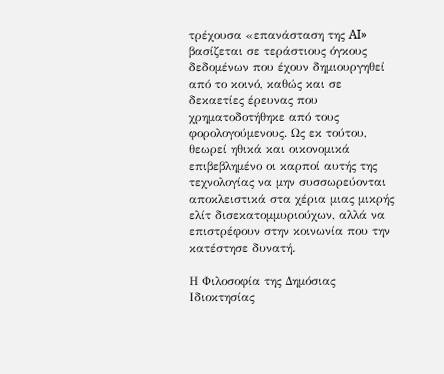τρέχουσα «επανάσταση της AI» βασίζεται σε τεράστιους όγκους δεδομένων που έχουν δημιουργηθεί από το κοινό, καθώς και σε δεκαετίες έρευνας που χρηματοδοτήθηκε από τους φορολογούμενους. Ως εκ τούτου, θεωρεί ηθικά και οικονομικά επιβεβλημένο οι καρποί αυτής της τεχνολογίας να μην συσσωρεύονται αποκλειστικά στα χέρια μιας μικρής ελίτ δισεκατομμυριούχων, αλλά να επιστρέφουν στην κοινωνία που την κατέστησε δυνατή.

Η Φιλοσοφία της Δημόσιας Ιδιοκτησίας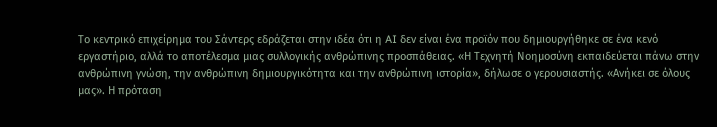Το κεντρικό επιχείρημα του Σάντερς εδράζεται στην ιδέα ότι η AI δεν είναι ένα προϊόν που δημιουργήθηκε σε ένα κενό εργαστήριο, αλλά το αποτέλεσμα μιας συλλογικής ανθρώπινης προσπάθειας. «Η Τεχνητή Νοημοσύνη εκπαιδεύεται πάνω στην ανθρώπινη γνώση, την ανθρώπινη δημιουργικότητα και την ανθρώπινη ιστορία», δήλωσε ο γερουσιαστής. «Ανήκει σε όλους μας». Η πρόταση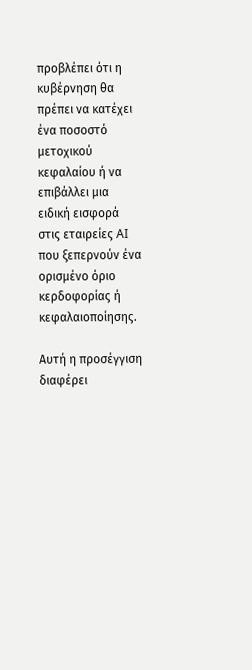προβλέπει ότι η κυβέρνηση θα πρέπει να κατέχει ένα ποσοστό μετοχικού κεφαλαίου ή να επιβάλλει μια ειδική εισφορά στις εταιρείες AI που ξεπερνούν ένα ορισμένο όριο κερδοφορίας ή κεφαλαιοποίησης.

Αυτή η προσέγγιση διαφέρει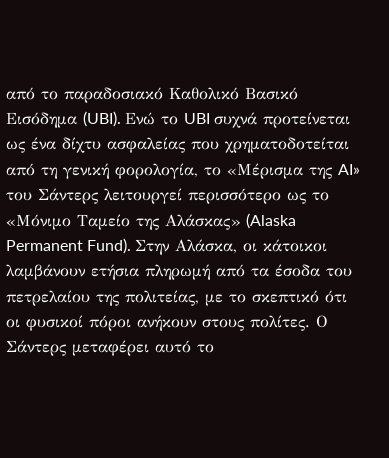από το παραδοσιακό Καθολικό Βασικό Εισόδημα (UBI). Ενώ το UBI συχνά προτείνεται ως ένα δίχτυ ασφαλείας που χρηματοδοτείται από τη γενική φορολογία, το «Μέρισμα της AI» του Σάντερς λειτουργεί περισσότερο ως το «Μόνιμο Ταμείο της Αλάσκας» (Alaska Permanent Fund). Στην Αλάσκα, οι κάτοικοι λαμβάνουν ετήσια πληρωμή από τα έσοδα του πετρελαίου της πολιτείας, με το σκεπτικό ότι οι φυσικοί πόροι ανήκουν στους πολίτες. Ο Σάντερς μεταφέρει αυτό το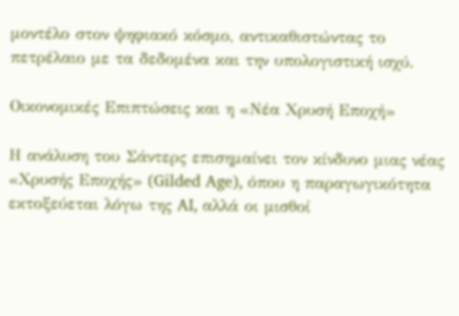μοντέλο στον ψηφιακό κόσμο, αντικαθιστώντας το πετρέλαιο με τα δεδομένα και την υπολογιστική ισχύ.

Οικονομικές Επιπτώσεις και η «Νέα Χρυσή Εποχή»

Η ανάλυση του Σάντερς επισημαίνει τον κίνδυνο μιας νέας «Χρυσής Εποχής» (Gilded Age), όπου η παραγωγικότητα εκτοξεύεται λόγω της AI, αλλά οι μισθοί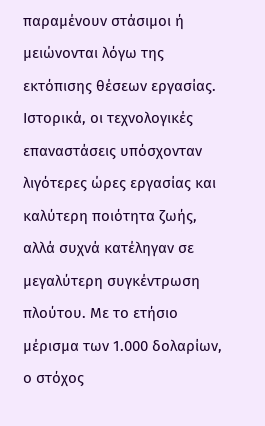παραμένουν στάσιμοι ή μειώνονται λόγω της εκτόπισης θέσεων εργασίας. Ιστορικά, οι τεχνολογικές επαναστάσεις υπόσχονταν λιγότερες ώρες εργασίας και καλύτερη ποιότητα ζωής, αλλά συχνά κατέληγαν σε μεγαλύτερη συγκέντρωση πλούτου. Με το ετήσιο μέρισμα των 1.000 δολαρίων, ο στόχος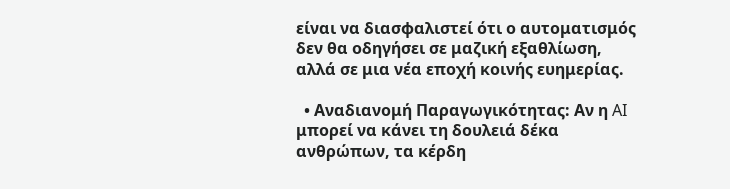είναι να διασφαλιστεί ότι ο αυτοματισμός δεν θα οδηγήσει σε μαζική εξαθλίωση, αλλά σε μια νέα εποχή κοινής ευημερίας.

  • Αναδιανομή Παραγωγικότητας: Αν η AI μπορεί να κάνει τη δουλειά δέκα ανθρώπων, τα κέρδη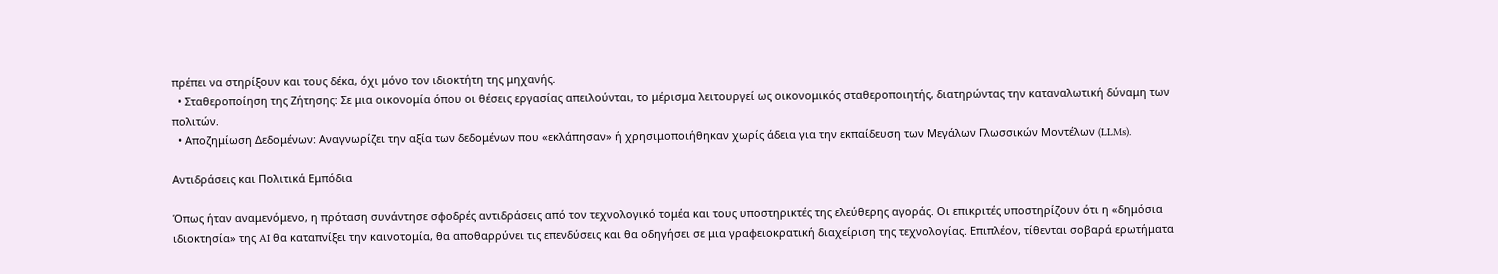πρέπει να στηρίξουν και τους δέκα, όχι μόνο τον ιδιοκτήτη της μηχανής.
  • Σταθεροποίηση της Ζήτησης: Σε μια οικονομία όπου οι θέσεις εργασίας απειλούνται, το μέρισμα λειτουργεί ως οικονομικός σταθεροποιητής, διατηρώντας την καταναλωτική δύναμη των πολιτών.
  • Αποζημίωση Δεδομένων: Αναγνωρίζει την αξία των δεδομένων που «εκλάπησαν» ή χρησιμοποιήθηκαν χωρίς άδεια για την εκπαίδευση των Μεγάλων Γλωσσικών Μοντέλων (LLMs).

Αντιδράσεις και Πολιτικά Εμπόδια

Όπως ήταν αναμενόμενο, η πρόταση συνάντησε σφοδρές αντιδράσεις από τον τεχνολογικό τομέα και τους υποστηρικτές της ελεύθερης αγοράς. Οι επικριτές υποστηρίζουν ότι η «δημόσια ιδιοκτησία» της AI θα καταπνίξει την καινοτομία, θα αποθαρρύνει τις επενδύσεις και θα οδηγήσει σε μια γραφειοκρατική διαχείριση της τεχνολογίας. Επιπλέον, τίθενται σοβαρά ερωτήματα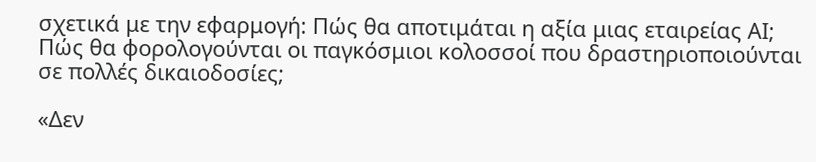σχετικά με την εφαρμογή: Πώς θα αποτιμάται η αξία μιας εταιρείας AI; Πώς θα φορολογούνται οι παγκόσμιοι κολοσσοί που δραστηριοποιούνται σε πολλές δικαιοδοσίες;

«Δεν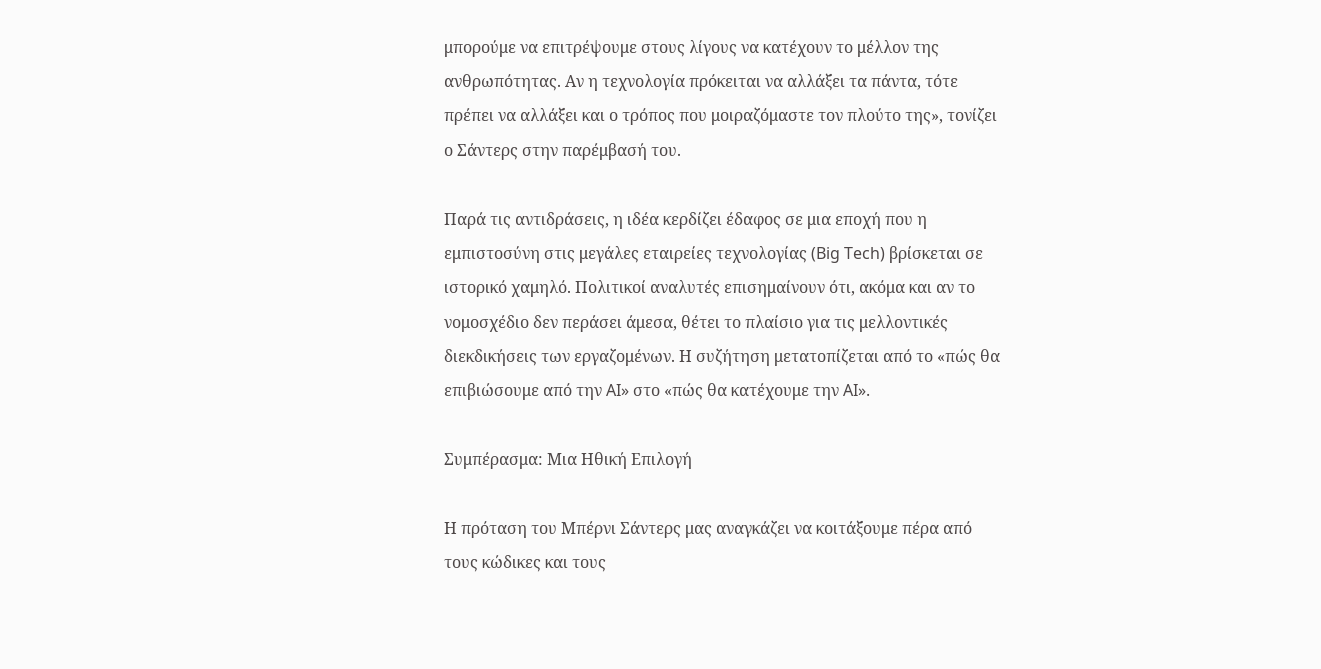μπορούμε να επιτρέψουμε στους λίγους να κατέχουν το μέλλον της ανθρωπότητας. Αν η τεχνολογία πρόκειται να αλλάξει τα πάντα, τότε πρέπει να αλλάξει και ο τρόπος που μοιραζόμαστε τον πλούτο της», τονίζει ο Σάντερς στην παρέμβασή του.

Παρά τις αντιδράσεις, η ιδέα κερδίζει έδαφος σε μια εποχή που η εμπιστοσύνη στις μεγάλες εταιρείες τεχνολογίας (Big Tech) βρίσκεται σε ιστορικό χαμηλό. Πολιτικοί αναλυτές επισημαίνουν ότι, ακόμα και αν το νομοσχέδιο δεν περάσει άμεσα, θέτει το πλαίσιο για τις μελλοντικές διεκδικήσεις των εργαζομένων. Η συζήτηση μετατοπίζεται από το «πώς θα επιβιώσουμε από την AI» στο «πώς θα κατέχουμε την AI».

Συμπέρασμα: Μια Ηθική Επιλογή

Η πρόταση του Μπέρνι Σάντερς μας αναγκάζει να κοιτάξουμε πέρα από τους κώδικες και τους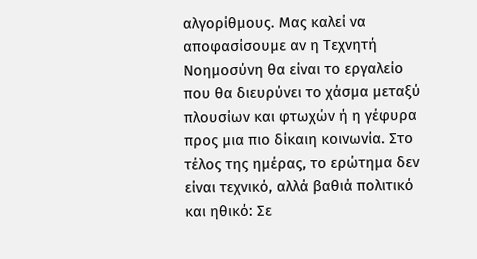αλγορίθμους. Μας καλεί να αποφασίσουμε αν η Τεχνητή Νοημοσύνη θα είναι το εργαλείο που θα διευρύνει το χάσμα μεταξύ πλουσίων και φτωχών ή η γέφυρα προς μια πιο δίκαιη κοινωνία. Στο τέλος της ημέρας, το ερώτημα δεν είναι τεχνικό, αλλά βαθιά πολιτικό και ηθικό: Σε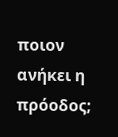ποιον ανήκει η πρόοδος;